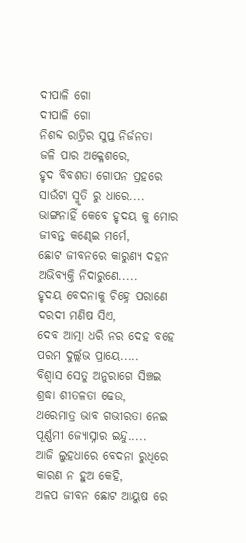ଦୀପାଳି ଗୋ
ଦୀପାଳି ଗୋ
ନିଶବ୍ଦ ରାତ୍ରିର ସୁପ୍ତ ନିର୍ଜନତା
ଜଳି ପାର ଅକ୍ଳେଶରେ,
ହୃଦ ବିବଶତା ଗୋପନ ପ୍ରହରେ
ସାଉଁଟା ସ୍ମୃତି ରୁ ଧାରେ....
ଭାଙ୍ଗନାହିଁ କେବେ ହୃଦୟ କୁ ମୋର
ଜୀବନ୍ତ କଣ୍ଢେଇ ମର୍ମେ,
ଛୋଟ ଜୀବନରେ କାରୁଣ୍ୟ ଦହନ
ଅଭିବ୍ୟକ୍ତି ନିଦାରୁଣେ.....
ହୃଦୟ ବେଦନାକୁ ଚିହ୍ନେ ପରାଣେ
ଦରଦୀ ମଣିଷ ସିଏ,
ଦେବ ଆତ୍ମା ଧରି ନର ଦେହ ବହେ
ପରମ ଦୁର୍ଲ୍ଲଭ ପ୍ରାୟେ.....
ବିଶ୍ୱାସ ସେତୁ ଅନୁରାଗେ ସିଞ୍ଚଇ
ଶ୍ରଦ୍ଧା ଶୀତଳତା ଢେଉ,
ଥରେମାତ୍ର ଭାବ ଗଭୀରତା ନେଇ
ପୂର୍ଣ୍ଣମୀ ଜ୍ୟୋସ୍ନାର ଇନ୍ଦୁ.....
ଆଜି ଲୁହଧାରେ ବେଦନା ରୁଧିରେ
କାରଣ ନ ହୁଅ କେହି,
ଅଳପ ଜୀବନ ଛୋଟ ଆୟୁଷ ରେ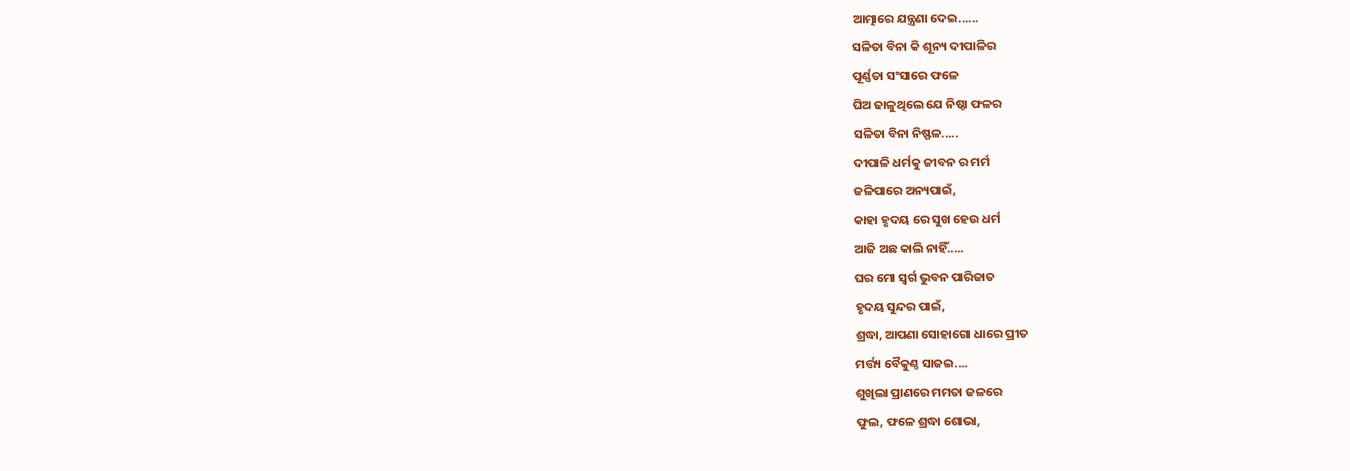ଆତ୍ମାରେ ଯନ୍ତ୍ରଣା ଦେଇ......
ସଳିତା ବିନା କି ଶୂନ୍ୟ ଦୀପାଳିର
ପୂର୍ଣ୍ଣତା ସଂସାରେ ଫଳେ
ଘିଅ ଢାଳୁଥିଲେ ଯେ ନିଷ୍ଠା ଫଳର
ସଳିତା ବିନା ନିଷ୍ଫଳ.....
ଦୀପାଳି ଧର୍ମକୁ ଜୀବନ ର ମର୍ମ
ଜଳିପାରେ ଅନ୍ୟପାଇଁ,
କାହା ହୃଦୟ ରେ ସୁଖ ହେଉ ଧର୍ମ
ଆଜି ଅଛ କାଲି ନାହିଁ.....
ଘର ମୋ ସ୍ୱର୍ଗ ଭୁବନ ପାରିଜାତ
ହୃଦୟ ସୁନ୍ଦର ପାଇଁ,
ଶ୍ରଦ୍ଧା, ଆପଣା ସୋହାଗୋ ଧାରେ ପ୍ରୀତ
ମର୍ତ୍ତ୍ୟ ବୈକୁଣ୍ଠ ସାଜଇ....
ଶୁଖିଲା ପ୍ରାଣରେ ମମତା ଜଳରେ
ଫୁଲ, ଫଳେ ଶ୍ରଦ୍ଧା ଶୋଭା,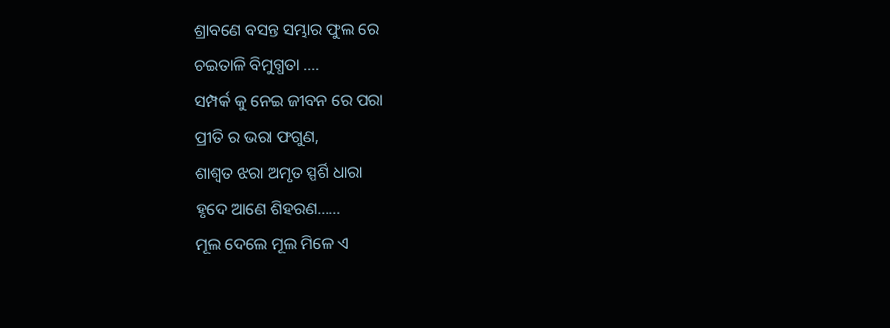ଶ୍ରାବଣେ ବସନ୍ତ ସମ୍ଭାର ଫୁଲ ରେ
ଚଇତାଳି ବିମୁଗ୍ଧତା ....
ସମ୍ପର୍କ କୁ ନେଇ ଜୀବନ ରେ ପରା
ପ୍ରୀତି ର ଭରା ଫଗୁଣ,
ଶାଶ୍ୱତ ଝରା ଅମୃତ ସ୍ପର୍ଶି ଧାରା
ହୃଦେ ଆଣେ ଶିହରଣ......
ମୂଲ ଦେଲେ ମୂଲ ମିଳେ ଏ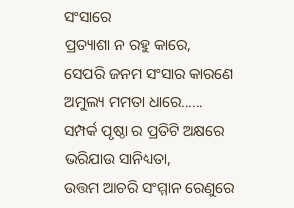ସଂସାରେ
ପ୍ରତ୍ୟାଶା ନ ରହୁ କାରେ,
ସେପରି ଜନମ ସଂସାର କାରଣେ
ଅମୁଲ୍ୟ ମମତା ଧାରେ......
ସମ୍ପର୍କ ପୃଷ୍ଠା ର ପ୍ରତିଟି ଅକ୍ଷରେ
ଭରିଯାଉ ସାନିଧ୍ୟତା,
ଉତ୍ତମ ଆଚରି ସଂମ୍ମାନ ରେଣୁରେ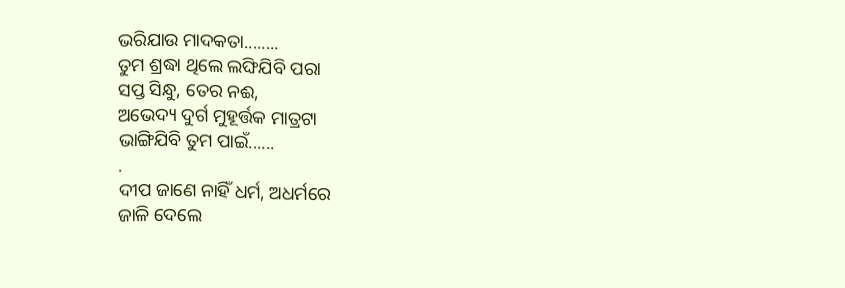ଭରିଯାଉ ମାଦକତା........
ତୁମ ଶ୍ରଦ୍ଧା ଥିଲେ ଲଙ୍ଘିଯିବି ପରା
ସପ୍ତ ସିନ୍ଧୁ, ତେର ନଈ,
ଅଭେଦ୍ୟ ଦୁର୍ଗ ମୁହୂର୍ତ୍ତକ ମାତ୍ରଟା
ଭାଙ୍ଗିଯିବି ତୁମ ପାଇଁ......
.
ଦୀପ ଜାଣେ ନାହିଁ ଧର୍ମ, ଅଧର୍ମରେ
ଜାଳି ଦେଲେ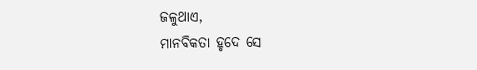ଜଳୁଥାଏ,
ମାନବିକତା ହୃଦେ ସେ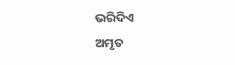ଭରିଦିଏ
ଅମୃତ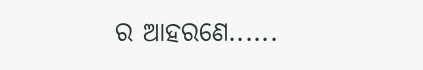ର ଆହରଣେ......